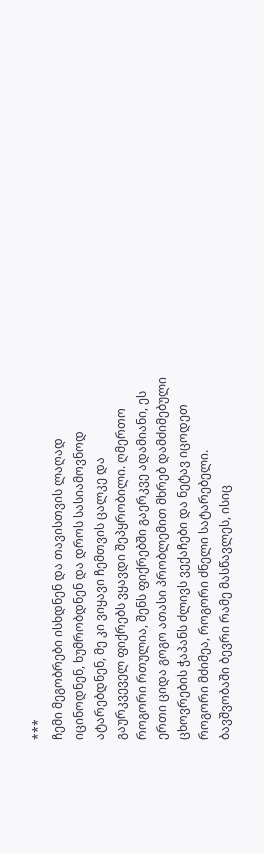***
ჩემი მეგობრები ისხდნენ და თავისთვის ლაღად იცინოდნენ, ხუმრობდნენ და დროს სასიამოვნოდ ატარებდნენ, მე კი ვიყავი ჩემთვის ცალკე და გაურკვეველ ფიქრებს ვყავდი შეპყრობილი. ღმერთო როგორი რთულია, შენს ფიქრებში გაერკვე ადამიანი, ეს ერთი ციდა გოგო ათასი პრობლემით მხრებ დამძიმებული ცხოვრების ჭაპანს ძლივს ვექაჩები და ნეტავ იცოდეთ როგორი მძიმეა, როგორი ძნელი სატარებელი. ბავშვობაში ბევრი რამე მასწავლეს, ისიც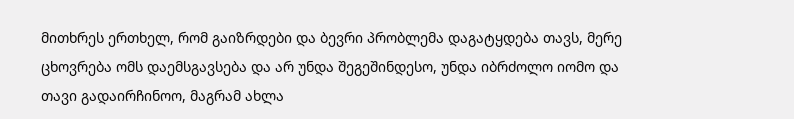მითხრეს ერთხელ, რომ გაიზრდები და ბევრი პრობლემა დაგატყდება თავს, მერე ცხოვრება ომს დაემსგავსება და არ უნდა შეგეშინდესო, უნდა იბრძოლო იომო და თავი გადაირჩინოო, მაგრამ ახლა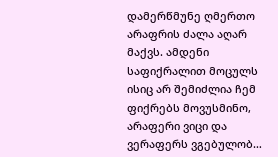დამერწმუნე ღმერთო არაფრის ძალა აღარ მაქვს. ამდენი საფიქრალით მოცულს ისიც არ შემიძლია ჩემ ფიქრებს მოვუსმინო, არაფერი ვიცი და ვერაფერს ვგებულობ…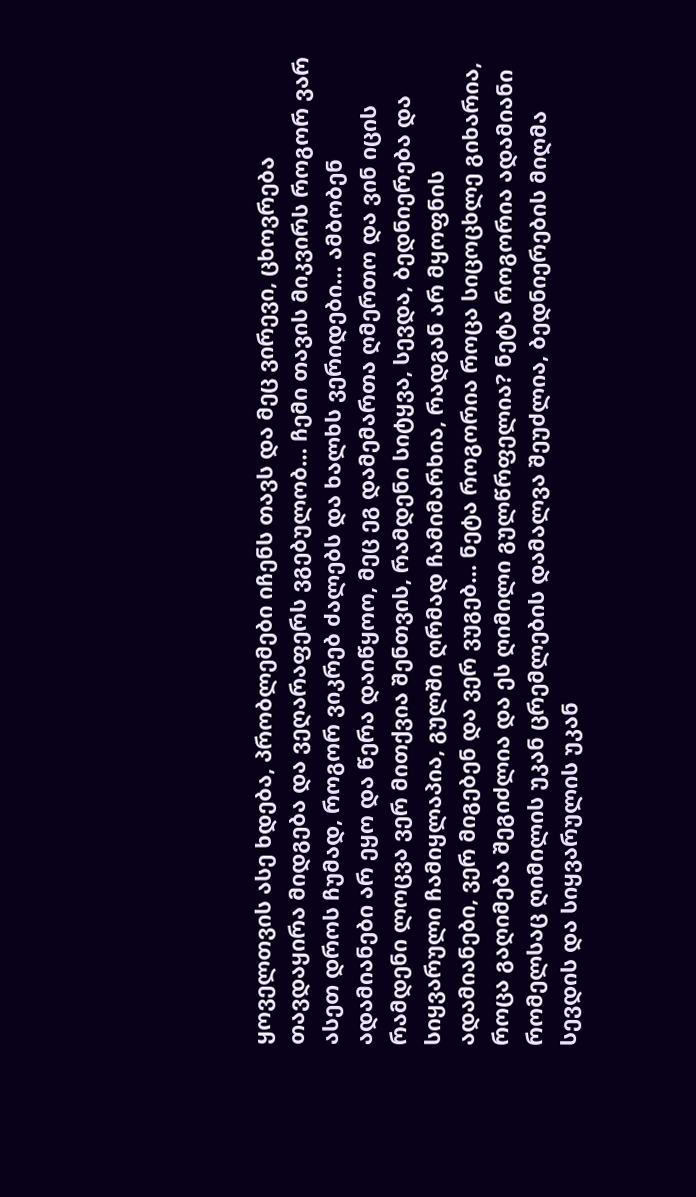ყოველთვის ასე ხდება, პრობლემები იჩენს თავს და მეც ვირევი, ცხოვრება თავდაყირა მიდგება და ვეღარაფერს ვგებულობ… ჩემი თავის მიკვირს როგორ ვარ ასეთ დროს ჩუმად, როგორ ვიკრებ ძალებს და ხალხს ვერიდები… ამბობენ ადამიანები არ ეყო და წერა დაიწყოო, მეც ეგ დამემართა ღმერთო და ვინ იცის რამდენი ლოცვა ვერ მითქვია შენთვის, რამდენი სიტყვა, სევდა, ბედნიერება და სიყვარული ჩამიყლაპია, გულში ღრმად ჩამიმარხია, რადგან არ მყოფნის ადამიანები, ვერ მიგებენ და ვერ ვუგებ… ნეტა როგორია როცა სიცოცხლე გიხარია, როცა გაღიმება შეგიძლია და ეს ღიმილი გულწრფელია? ნეტა როგორია ადამიანი რომელსაც ღიმილის უკან ცრემლების დამალვა შეუძლია, ბედნიერების მიღმა სევდის და სიყვარულის უკან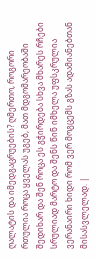ღალატის და იმედგაცრუების? ღმერთო, როგორი რთულია როცა ყველას უგებ, მათ მდგომარეობაში შედიხარ და შენ როცა ეს გჭირდება სხვა მხარეს რჩები სრულიად მარტო და შენს წინ იმხელა უფსკრულია ვერანაირი ხიდი რომ ვერ მოგცემს გზას ადამიანებთან მისასვლელად. |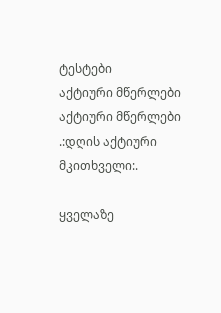ტესტები
აქტიური მწერლები
აქტიური მწერლები
.:დღის აქტიური მკითხველი:.

ყველაზე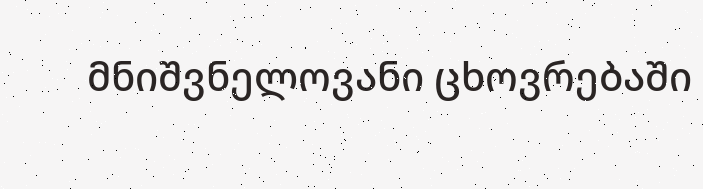მნიშვნელოვანი ცხოვრებაში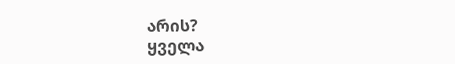არის?
ყველა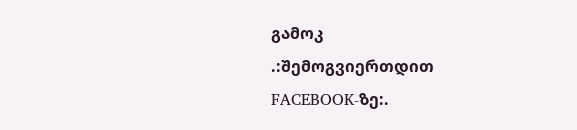გამოკ
.:შემოგვიერთდით FACEBOOK-ზე:.